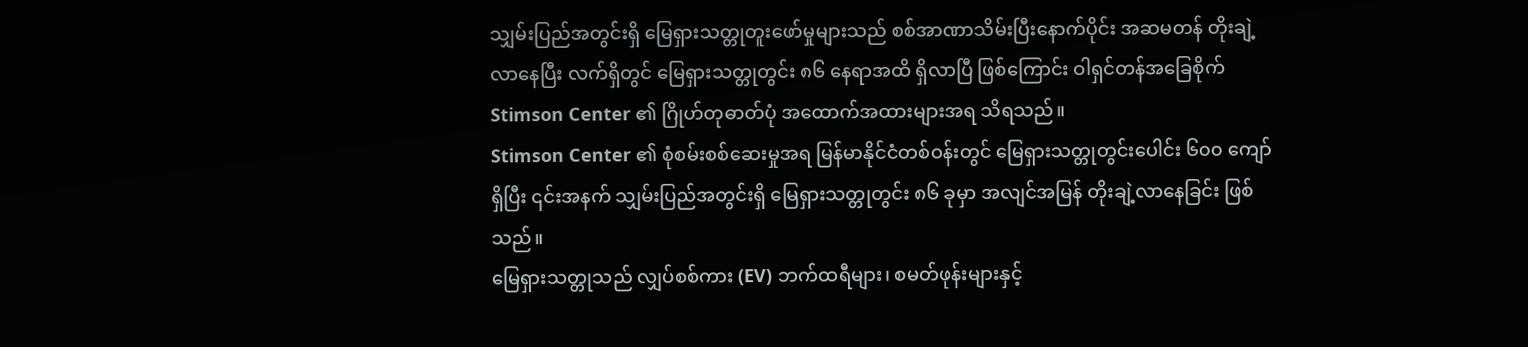သျှမ်းပြည်အတွင်းရှိ မြေရှားသတ္တုတူးဖော်မှုများသည် စစ်အာဏာသိမ်းပြီးနောက်ပိုင်း အဆမတန် တိုးချဲ့လာနေပြီး လက်ရှိတွင် မြေရှားသတ္တုတွင်း ၈၆ နေရာအထိ ရှိလာပြီ ဖြစ်ကြောင်း ဝါရှင်တန်အခြေစိုက် Stimson Center ၏ ဂြိုဟ်တုဓာတ်ပုံ အထောက်အထားများအရ သိရသည်။
Stimson Center ၏ စုံစမ်းစစ်ဆေးမှုအရ မြန်မာနိုင်ငံတစ်ဝန်းတွင် မြေရှားသတ္တုတွင်းပေါင်း ၆၀၀ ကျော်ရှိပြီး ၎င်းအနက် သျှမ်းပြည်အတွင်းရှိ မြေရှားသတ္တုတွင်း ၈၆ ခုမှာ အလျင်အမြန် တိုးချဲ့လာနေခြင်း ဖြစ်သည်။
မြေရှားသတ္တုသည် လျှပ်စစ်ကား (EV) ဘက်ထရီများ၊ စမတ်ဖုန်းများနှင့်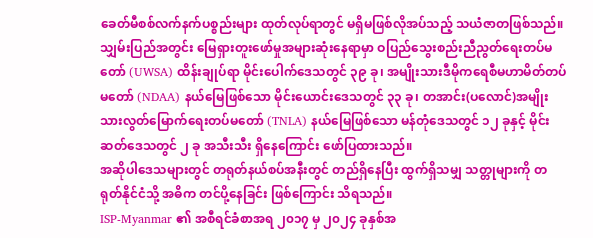ခေတ်မီစစ်လက်နက်ပစ္စည်းများ ထုတ်လုပ်ရာတွင် မရှိမဖြစ်လိုအပ်သည့် သယံဇာတဖြစ်သည်။
သျှမ်းပြည်အတွင်း မြေရှားတူးဖော်မှုအများဆုံးနေရာမှာ ဝပြည်သွေးစည်းညီညွတ်ရေးတပ်မတော် (UWSA) ထိန်းချုပ်ရာ မိုင်းပေါက်ဒေသတွင် ၃၉ ခု၊ အမျိုးသားဒီမိုကရေစီမဟာမိတ်တပ်မတော် (NDAA) နယ်မြေဖြစ်သော မိုင်းယောင်းဒေသတွင် ၃၃ ခု၊ တအာင်း(ပလောင်)အမျိုးသားလွတ်မြောက်ရေးတပ်မတော် (TNLA) နယ်မြေဖြစ်သော မန်တုံဒေသတွင် ၁၂ ခုနှင့် မိုင်းဆတ်ဒေသတွင် ၂ ခု အသီးသီး ရှိနေကြောင်း ဖော်ပြထားသည်။
အဆိုပါဒေသများတွင် တရုတ်နယ်စပ်အနီးတွင် တည်ရှိနေပြီး ထွက်ရှိသမျှ သတ္တုများကို တရုတ်နိုင်ငံသို့ အဓိက တင်ပို့နေခြင်း ဖြစ်ကြောင်း သိရသည်။
ISP-Myanmar ၏ အစီရင်ခံစာအရ ၂၀၁၇ မှ ၂၀၂၄ ခုနှစ်အ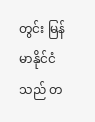တွင်း မြန်မာနိုင်ငံသည် တ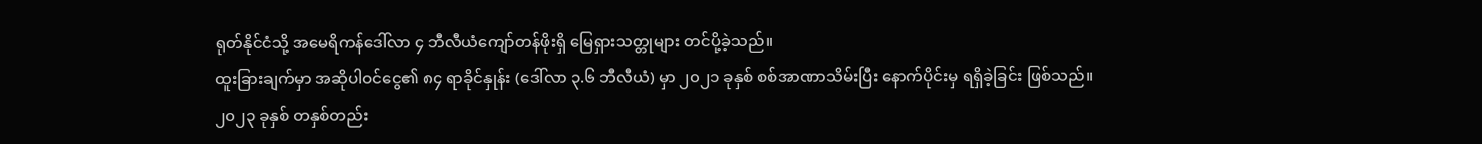ရုတ်နိုင်ငံသို့ အမေရိကန်ဒေါ်လာ ၄ ဘီလီယံကျော်တန်ဖိုးရှိ မြေရှားသတ္တုများ တင်ပို့ခဲ့သည်။
ထူးခြားချက်မှာ အဆိုပါဝင်ငွေ၏ ၈၄ ရာခိုင်နှုန်း (ဒေါ်လာ ၃.၆ ဘီလီယံ) မှာ ၂၀၂၁ ခုနှစ် စစ်အာဏာသိမ်းပြီး နောက်ပိုင်းမှ ရရှိခဲ့ခြင်း ဖြစ်သည်။
၂၀၂၃ ခုနှစ် တနှစ်တည်း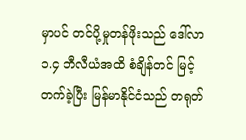မှာပင် တင်ပို့မှုတန်ဖိုးသည် ဒေါ်လာ ၁.၄ ဘီလီယံအထိ စံချိန်တင် မြင့်တက်ခဲ့ပြီး မြန်မာနိုင်ငံသည် တရုတ်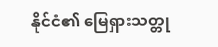နိုင်ငံ၏ မြေရှားသတ္တု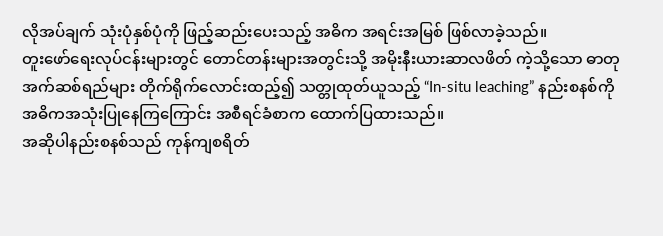လိုအပ်ချက် သုံးပုံနှစ်ပုံကို ဖြည့်ဆည်းပေးသည့် အဓိက အရင်းအမြစ် ဖြစ်လာခဲ့သည်။
တူးဖော်ရေးလုပ်ငန်းများတွင် တောင်တန်းများအတွင်းသို့ အမိုးနီးယားဆာလဖိတ် ကဲ့သို့သော ဓာတုအက်ဆစ်ရည်များ တိုက်ရိုက်လောင်းထည့်၍ သတ္တုထုတ်ယူသည့် “In-situ leaching” နည်းစနစ်ကို အဓိကအသုံးပြုနေကြကြောင်း အစီရင်ခံစာက ထောက်ပြထားသည်။
အဆိုပါနည်းစနစ်သည် ကုန်ကျစရိတ်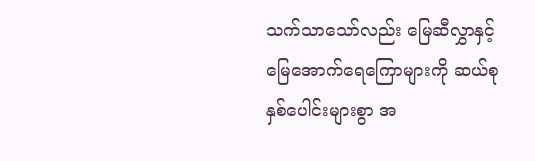သက်သာသော်လည်း မြေဆီလွှာနှင့် မြေအောက်ရေကြောများကို ဆယ်စုနှစ်ပေါင်းများစွာ အ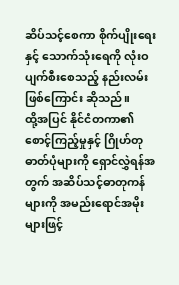ဆိပ်သင့်စေကာ စိုက်ပျိုးရေးနှင့် သောက်သုံးရေကို လုံးဝပျက်စီးစေသည့် နည်းလမ်းဖြစ်ကြောင်း ဆိုသည်။
ထို့အပြင် နိုင်ငံတကာ၏ စောင့်ကြည့်မှုနှင့် ဂြိုဟ်တုဓာတ်ပုံများကို ရှောင်လွှဲရန်အတွက် အဆိပ်သင့်ဓာတုကန်များကို အမည်းရောင်အမိုးများဖြင့်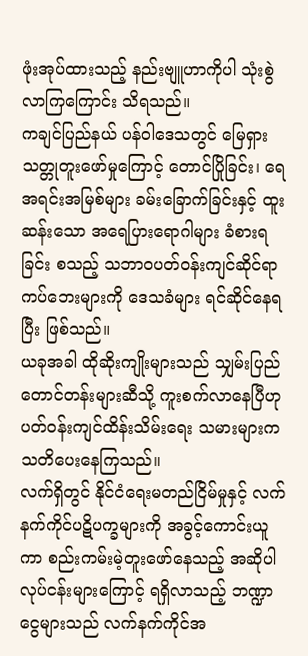ဖုံးအုပ်ထားသည့် နည်းဗျူဟာကိုပါ သုံးစွဲလာကြကြောင်း သိရသည်။
ကချင်ပြည်နယ် ပန်ဝါဒေသတွင် မြေရှားသတ္တုတူးဖော်မှုကြောင့် တောင်ပြိုခြင်း၊ ရေအရင်းအမြစ်များ ခမ်းခြောက်ခြင်းနှင့် ထူးဆန်းသော အရေပြားရောဂါများ ခံစားရခြင်း စသည့် သဘာဝပတ်ဝန်းကျင်ဆိုင်ရာ ကပ်ဘေးများကို ဒေသခံများ ရင်ဆိုင်နေရပြီး ဖြစ်သည်။
ယခုအခါ ထိုဆိုးကျိုးများသည် သျှမ်းပြည်တောင်တန်းများဆီသို့ ကူးစက်လာနေပြီဟု ပတ်ဝန်းကျင်ထိန်းသိမ်းရေး သမားများက သတိပေးနေကြသည်။
လက်ရှိတွင် နိုင်ငံရေးမတည်ငြိမ်မှုနှင့် လက်နက်ကိုင်ပဋိပက္ခများကို အခွင့်ကောင်းယူကာ စည်းကမ်းမဲ့တူးဖော်နေသည့် အဆိုပါလုပ်ငန်းများကြောင့် ရရှိလာသည့် ဘဏ္ဍာငွေများသည် လက်နက်ကိုင်အ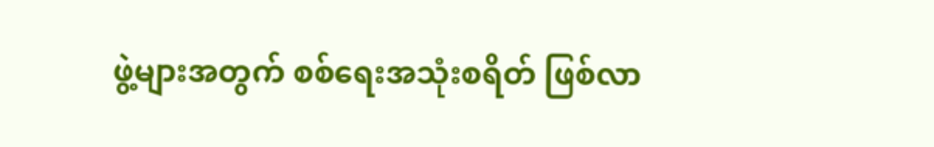ဖွဲ့များအတွက် စစ်ရေးအသုံးစရိတ် ဖြစ်လာ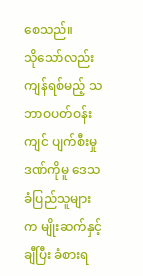စေသည်။
သိုသော်လည်း ကျန်ရစ်မည့် သဘာဝပတ်ဝန်းကျင် ပျက်စီးမှုဒဏ်ကိုမူ ဒေသခံပြည်သူများက မျိုးဆက်နှင့်ချီပြီး ခံစားရ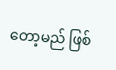တော့မည် ဖြစ်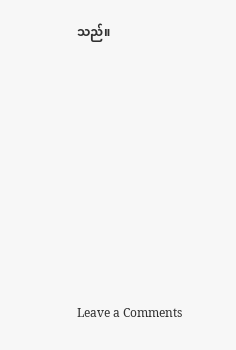သည်။









Leave a Comments